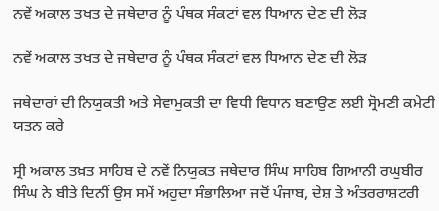ਨਵੇਂ ਅਕਾਲ ਤਖਤ ਦੇ ਜਥੇਦਾਰ ਨੂੰ ਪੰਥਕ ਸੰਕਟਾਂ ਵਲ ਧਿਆਨ ਦੇਣ ਦੀ ਲੋੜ

ਨਵੇਂ ਅਕਾਲ ਤਖਤ ਦੇ ਜਥੇਦਾਰ ਨੂੰ ਪੰਥਕ ਸੰਕਟਾਂ ਵਲ ਧਿਆਨ ਦੇਣ ਦੀ ਲੋੜ

ਜਥੇਦਾਰਾਂ ਦੀ ਨਿਯੁਕਤੀ ਅਤੇ ਸੇਵਾਮੁਕਤੀ ਦਾ ਵਿਧੀ ਵਿਧਾਨ ਬਣਾਉਣ ਲਈ ਸ੍ਰੋਮਣੀ ਕਮੇਟੀ ਯਤਨ ਕਰੇ

ਸ੍ਰੀ ਅਕਾਲ ਤਖ਼ਤ ਸਾਹਿਬ ਦੇ ਨਵੇਂ ਨਿਯੁਕਤ ਜਥੇਦਾਰ ਸਿੰਘ ਸਾਹਿਬ ਗਿਆਨੀ ਰਘੁਬੀਰ ਸਿੰਘ ਨੇ ਬੀਤੇ ਦਿਨੀਂ ਉਸ ਸਮੇਂ ਅਹੁਦਾ ਸੰਭਾਲਿਆ ਜਦੋਂ ਪੰਜਾਬ, ਦੇਸ਼ ਤੇ ਅੰਤਰਰਾਸ਼ਟਰੀ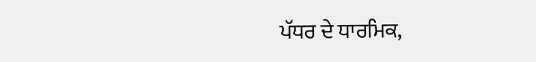ਪੱਧਰ ਦੇ ਧਾਰਮਿਕ,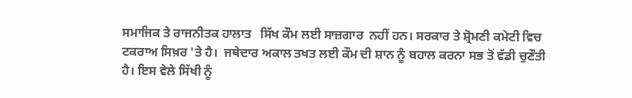ਸਮਾਜਿਕ ਤੇ ਰਾਜਨੀਤਕ ਹਾਲਾਤ   ਸਿੱਖ ਕੌਮ ਲਈ ਸਾਜ਼ਗਾਰ  ਨਹੀਂ ਹਨ। ਸਰਕਾਰ ਤੇ ਸ਼੍ਰੋਮਣੀ ਕਮੇਟੀ ਵਿਚ ਟਕਰਾਅ ਸਿਖ਼ਰ 'ਤੇ ਹੈ।  ਜਥੇਦਾਰ ਅਕਾਲ ਤਖਤ ਲਈ ਕੌਮ ਦੀ ਸ਼ਾਨ ਨੂੰ ਬਹਾਲ ਕਰਨਾ ਸਭ ਤੋਂ ਵੱਡੀ ਚੁਣੌਤੀ ਹੈ। ਇਸ ਵੇਲੇ ਸਿੱਖੀ ਨੂੰ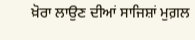ਖ਼ੋਰਾ ਲਾਉਣ ਦੀਆਂ ਸਾਜਿਸ਼ਾਂ ਮੁਗ਼ਲ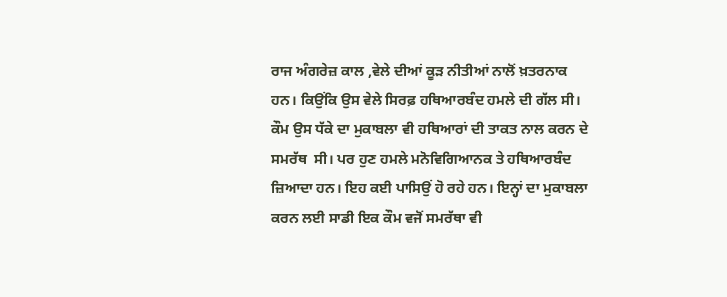ਰਾਜ ਅੰਗਰੇਜ਼ ਕਾਲ ,ਵੇਲੇ ਦੀਆਂ ਕੂੜ ਨੀਤੀਆਂ ਨਾਲੋਂ ਖ਼ਤਰਨਾਕ ਹਨ। ਕਿਉਂਕਿ ਉਸ ਵੇਲੇ ਸਿਰਫ਼ ਹਥਿਆਰਬੰਦ ਹਮਲੇ ਦੀ ਗੱਲ ਸੀ। ਕੌਮ ਉਸ ਧੱਕੇ ਦਾ ਮੁਕਾਬਲਾ ਵੀ ਹਥਿਆਰਾਂ ਦੀ ਤਾਕਤ ਨਾਲ ਕਰਨ ਦੇ ਸਮਰੱਥ  ਸੀ। ਪਰ ਹੁਣ ਹਮਲੇ ਮਨੋਵਿਗਿਆਨਕ ਤੇ ਹਥਿਆਰਬੰਦ ਜ਼ਿਆਦਾ ਹਨ। ਇਹ ਕਈ ਪਾਸਿਉਂ ਹੋ ਰਹੇ ਹਨ। ਇਨ੍ਹਾਂ ਦਾ ਮੁਕਾਬਲਾ ਕਰਨ ਲਈ ਸਾਡੀ ਇਕ ਕੌਮ ਵਜੋਂ ਸਮਰੱਥਾ ਵੀ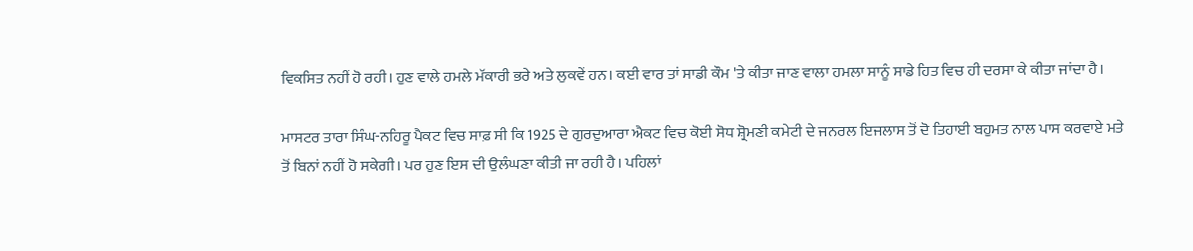ਵਿਕਸਿਤ ਨਹੀਂ ਹੋ ਰਹੀ। ਹੁਣ ਵਾਲੇ ਹਮਲੇ ਮੱਕਾਰੀ ਭਰੇ ਅਤੇ ਲੁਕਵੇਂ ਹਨ। ਕਈ ਵਾਰ ਤਾਂ ਸਾਡੀ ਕੌਮ 'ਤੇ ਕੀਤਾ ਜਾਣ ਵਾਲਾ ਹਮਲਾ ਸਾਨੂੰ ਸਾਡੇ ਹਿਤ ਵਿਚ ਹੀ ਦਰਸਾ ਕੇ ਕੀਤਾ ਜਾਂਦਾ ਹੈ।

ਮਾਸਟਰ ਤਾਰਾ ਸਿੰਘ-ਨਹਿਰੂ ਪੈਕਟ ਵਿਚ ਸਾਫ਼ ਸੀ ਕਿ 1925 ਦੇ ਗੁਰਦੁਆਰਾ ਐਕਟ ਵਿਚ ਕੋਈ ਸੋਧ ਸ਼੍ਰੋਮਣੀ ਕਮੇਟੀ ਦੇ ਜਨਰਲ ਇਜਲਾਸ ਤੋਂ ਦੋ ਤਿਹਾਈ ਬਹੁਮਤ ਨਾਲ ਪਾਸ ਕਰਵਾਏ ਮਤੇ ਤੋਂ ਬਿਨਾਂ ਨਹੀਂ ਹੋ ਸਕੇਗੀ। ਪਰ ਹੁਣ ਇਸ ਦੀ ਉਲੰਘਣਾ ਕੀਤੀ ਜਾ ਰਹੀ ਹੈ। ਪਹਿਲਾਂ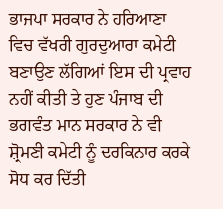ਭਾਜਪਾ ਸਰਕਾਰ ਨੇ ਹਰਿਆਣਾ ਵਿਚ ਵੱਖਰੀ ਗੁਰਦੁਆਰਾ ਕਮੇਟੀ ਬਣਾਉਣ ਲੱਗਿਆਂ ਇਸ ਦੀ ਪ੍ਰਵਾਹ ਨਹੀਂ ਕੀਤੀ ਤੇ ਹੁਣ ਪੰਜਾਬ ਦੀ ਭਗਵੰਤ ਮਾਨ ਸਰਕਾਰ ਨੇ ਵੀ ਸ਼੍ਰੋਮਣੀ ਕਮੇਟੀ ਨੂੰ ਦਰਕਿਨਾਰ ਕਰਕੇ ਸੋਧ ਕਰ ਦਿੱਤੀ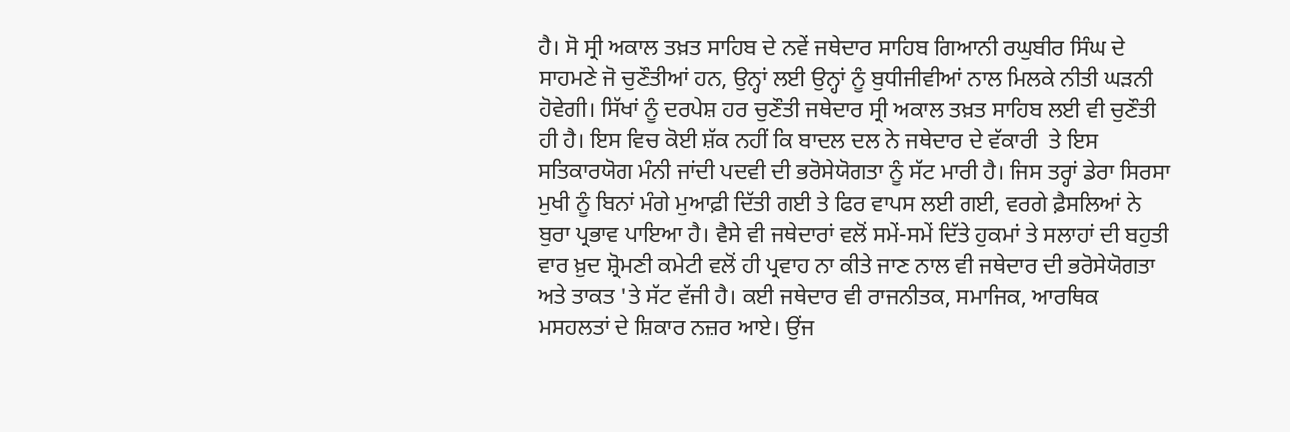ਹੈ। ਸੋ ਸ੍ਰੀ ਅਕਾਲ ਤਖ਼ਤ ਸਾਹਿਬ ਦੇ ਨਵੇਂ ਜਥੇਦਾਰ ਸਾਹਿਬ ਗਿਆਨੀ ਰਘੁਬੀਰ ਸਿੰਘ ਦੇ ਸਾਹਮਣੇ ਜੋ ਚੁਣੌਤੀਆਂ ਹਨ, ਉਨ੍ਹਾਂ ਲਈ ਉਨ੍ਹਾਂ ਨੂੰ ਬੁਧੀਜੀਵੀਆਂ ਨਾਲ ਮਿਲਕੇ ਨੀਤੀ ਘੜਨੀ ਹੋਵੇਗੀ। ਸਿੱਖਾਂ ਨੂੰ ਦਰਪੇਸ਼ ਹਰ ਚੁਣੌਤੀ ਜਥੇਦਾਰ ਸ੍ਰੀ ਅਕਾਲ ਤਖ਼ਤ ਸਾਹਿਬ ਲਈ ਵੀ ਚੁਣੌਤੀ ਹੀ ਹੈ। ਇਸ ਵਿਚ ਕੋਈ ਸ਼ੱਕ ਨਹੀਂ ਕਿ ਬਾਦਲ ਦਲ ਨੇ ਜਥੇਦਾਰ ਦੇ ਵੱਕਾਰੀ  ਤੇ ਇਸ ਸਤਿਕਾਰਯੋਗ ਮੰਨੀ ਜਾਂਦੀ ਪਦਵੀ ਦੀ ਭਰੋਸੇਯੋਗਤਾ ਨੂੰ ਸੱਟ ਮਾਰੀ ਹੈ। ਜਿਸ ਤਰ੍ਹਾਂ ਡੇਰਾ ਸਿਰਸਾ ਮੁਖੀ ਨੂੰ ਬਿਨਾਂ ਮੰਗੇ ਮੁਆਫ਼ੀ ਦਿੱਤੀ ਗਈ ਤੇ ਫਿਰ ਵਾਪਸ ਲਈ ਗਈ, ਵਰਗੇ ਫ਼ੈਸਲਿਆਂ ਨੇ ਬੁਰਾ ਪ੍ਰਭਾਵ ਪਾਇਆ ਹੈ। ਵੈਸੇ ਵੀ ਜਥੇਦਾਰਾਂ ਵਲੋਂ ਸਮੇਂ-ਸਮੇਂ ਦਿੱਤੇ ਹੁਕਮਾਂ ਤੇ ਸਲਾਹਾਂ ਦੀ ਬਹੁਤੀ ਵਾਰ ਖ਼ੁਦ ਸ਼੍ਰੋਮਣੀ ਕਮੇਟੀ ਵਲੋਂ ਹੀ ਪ੍ਰਵਾਹ ਨਾ ਕੀਤੇ ਜਾਣ ਨਾਲ ਵੀ ਜਥੇਦਾਰ ਦੀ ਭਰੋਸੇਯੋਗਤਾ ਅਤੇ ਤਾਕਤ 'ਤੇ ਸੱਟ ਵੱਜੀ ਹੈ। ਕਈ ਜਥੇਦਾਰ ਵੀ ਰਾਜਨੀਤਕ, ਸਮਾਜਿਕ, ਆਰਥਿਕ ਮਸਹਲਤਾਂ ਦੇ ਸ਼ਿਕਾਰ ਨਜ਼ਰ ਆਏ। ਉਂਜ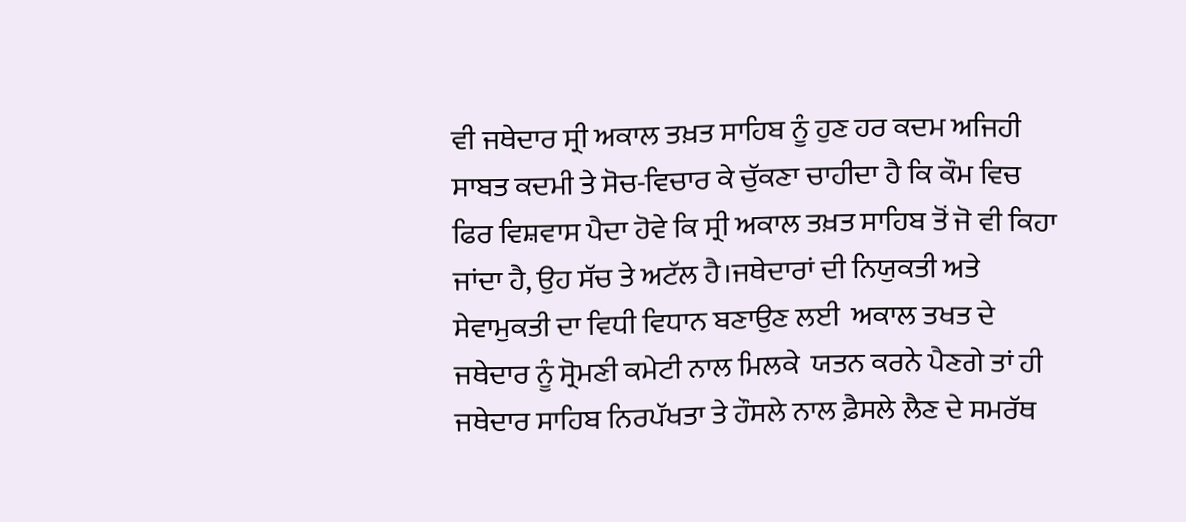ਵੀ ਜਥੇਦਾਰ ਸ੍ਰੀ ਅਕਾਲ ਤਖ਼ਤ ਸਾਹਿਬ ਨੂੰ ਹੁਣ ਹਰ ਕਦਮ ਅਜਿਹੀ ਸਾਬਤ ਕਦਮੀ ਤੇ ਸੋਚ-ਵਿਚਾਰ ਕੇ ਚੁੱਕਣਾ ਚਾਹੀਦਾ ਹੈ ਕਿ ਕੌਮ ਵਿਚ ਫਿਰ ਵਿਸ਼ਵਾਸ ਪੈਦਾ ਹੋਵੇ ਕਿ ਸ੍ਰੀ ਅਕਾਲ ਤਖ਼ਤ ਸਾਹਿਬ ਤੋਂ ਜੋ ਵੀ ਕਿਹਾ ਜਾਂਦਾ ਹੈ, ਉਹ ਸੱਚ ਤੇ ਅਟੱਲ ਹੈ।ਜਥੇਦਾਰਾਂ ਦੀ ਨਿਯੁਕਤੀ ਅਤੇ ਸੇਵਾਮੁਕਤੀ ਦਾ ਵਿਧੀ ਵਿਧਾਨ ਬਣਾਉਣ ਲਈ  ਅਕਾਲ ਤਖਤ ਦੇ ਜਥੇਦਾਰ ਨੂੰ ਸ੍ਰੋਮਣੀ ਕਮੇਟੀ ਨਾਲ ਮਿਲਕੇ  ਯਤਨ ਕਰਨੇ ਪੈਣਗੇ ਤਾਂ ਹੀ ਜਥੇਦਾਰ ਸਾਹਿਬ ਨਿਰਪੱਖਤਾ ਤੇ ਹੌਸਲੇ ਨਾਲ ਫ਼ੈਸਲੇ ਲੈਣ ਦੇ ਸਮਰੱਥ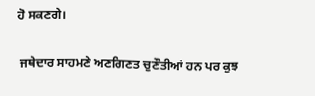ਹੋ ਸਕਣਗੇ।

 ਜਥੇਦਾਰ ਸਾਹਮਣੇ ਅਣਗਿਣਤ ਚੁਣੌਤੀਆਂ ਹਨ ਪਰ ਕੁਝ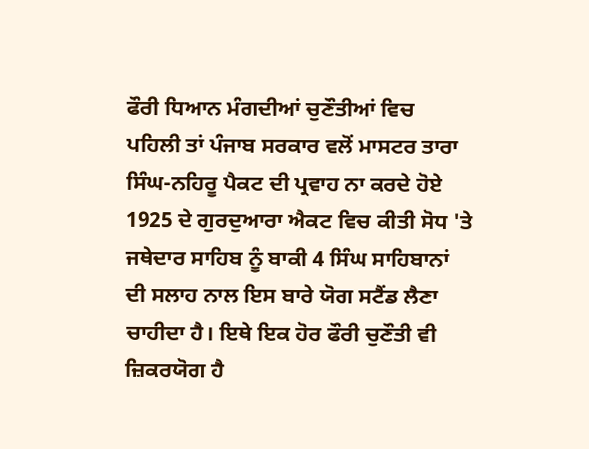ਫੌਰੀ ਧਿਆਨ ਮੰਗਦੀਆਂ ਚੁਣੌਤੀਆਂ ਵਿਚ ਪਹਿਲੀ ਤਾਂ ਪੰਜਾਬ ਸਰਕਾਰ ਵਲੋਂ ਮਾਸਟਰ ਤਾਰਾ ਸਿੰਘ-ਨਹਿਰੂ ਪੈਕਟ ਦੀ ਪ੍ਰਵਾਹ ਨਾ ਕਰਦੇ ਹੋਏ 1925 ਦੇ ਗੁਰਦੁਆਰਾ ਐਕਟ ਵਿਚ ਕੀਤੀ ਸੋਧ 'ਤੇ ਜਥੇਦਾਰ ਸਾਹਿਬ ਨੂੰ ਬਾਕੀ 4 ਸਿੰਘ ਸਾਹਿਬਾਨਾਂ ਦੀ ਸਲਾਹ ਨਾਲ ਇਸ ਬਾਰੇ ਯੋਗ ਸਟੈਂਡ ਲੈਣਾ ਚਾਹੀਦਾ ਹੈ। ਇਥੇ ਇਕ ਹੋਰ ਫੌਰੀ ਚੁਣੌਤੀ ਵੀ ਜ਼ਿਕਰਯੋਗ ਹੈ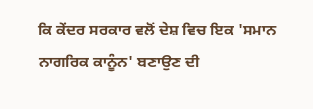ਕਿ ਕੇਂਦਰ ਸਰਕਾਰ ਵਲੋਂ ਦੇਸ਼ ਵਿਚ ਇਕ 'ਸਮਾਨ ਨਾਗਰਿਕ ਕਾਨੂੰਨ' ਬਣਾਉਣ ਦੀ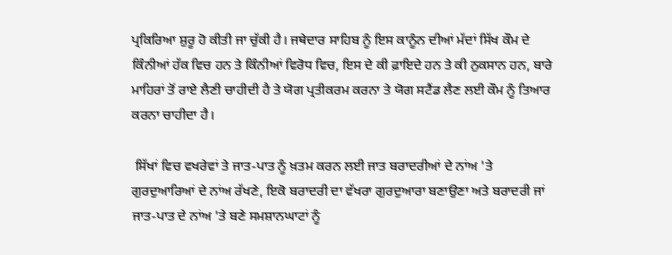ਪ੍ਰਕਿਰਿਆ ਸ਼ੁਰੂ ਹੋ ਕੀਤੀ ਜਾ ਚੁੱਕੀ ਹੈ। ਜਥੇਦਾਰ ਸਾਹਿਬ ਨੂੰ ਇਸ ਕਾਨੂੰਨ ਦੀਆਂ ਮੱਦਾਂ ਸਿੱਖ ਕੌਮ ਦੇ ਕਿੰਨੀਆਂ ਹੱਕ ਵਿਚ ਹਨ ਤੇ ਕਿੰਨੀਆਂ ਵਿਰੋਧ ਵਿਚ, ਇਸ ਦੇ ਕੀ ਫ਼ਾਇਦੇ ਹਨ ਤੇ ਕੀ ਨੁਕਸਾਨ ਹਨ, ਬਾਰੇ ਮਾਹਿਰਾਂ ਤੋਂ ਰਾਏ ਲੈਣੀ ਚਾਹੀਦੀ ਹੈ ਤੇ ਯੋਗ ਪ੍ਰਤੀਕਰਮ ਕਰਨਾ ਤੇ ਯੋਗ ਸਟੈਂਡ ਲੈਣ ਲਈ ਕੌਮ ਨੂੰ ਤਿਆਰ ਕਰਨਾ ਚਾਹੀਦਾ ਹੈ।

 ਸਿੱਖਾਂ ਵਿਚ ਵਖਰੇਵਾਂ ਤੇ ਜਾਤ-ਪਾਤ ਨੂੰ ਖ਼ਤਮ ਕਰਨ ਲਈ ਜਾਤ ਬਰਾਦਰੀਆਂ ਦੇ ਨਾਂਅ 'ਤੇ ਗੁਰਦੁਆਰਿਆਂ ਦੇ ਨਾਂਅ ਰੱਖਣੇ, ਇਕੋ ਬਰਾਦਰੀ ਦਾ ਵੱਖਰਾ ਗੁਰਦੁਆਰਾ ਬਣਾਉਣਾ ਅਤੇ ਬਰਾਦਰੀ ਜਾਂ ਜਾਤ-ਪਾਤ ਦੇ ਨਾਂਅ 'ਤੇ ਬਣੇ ਸਮਸ਼ਾਨਘਾਟਾਂ ਨੂੰ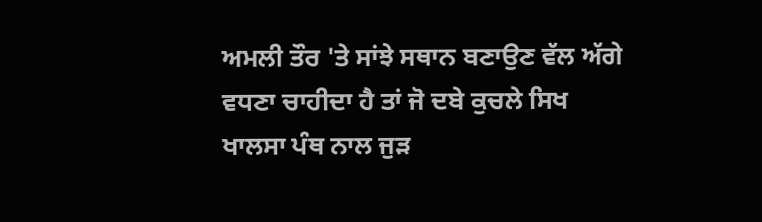ਅਮਲੀ ਤੌਰ 'ਤੇ ਸਾਂਝੇ ਸਥਾਨ ਬਣਾਉਣ ਵੱਲ ਅੱਗੇ ਵਧਣਾ ਚਾਹੀਦਾ ਹੈ ਤਾਂ ਜੋ ਦਬੇ ਕੁਚਲੇ ਸਿਖ ਖਾਲਸਾ ਪੰਥ ਨਾਲ ਜੁੜ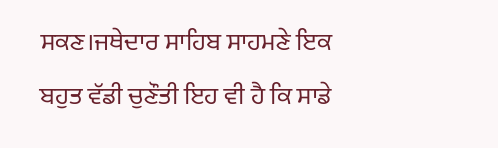ਸਕਣ।ਜਥੇਦਾਰ ਸਾਹਿਬ ਸਾਹਮਣੇ ਇਕ ਬਹੁਤ ਵੱਡੀ ਚੁਣੌਤੀ ਇਹ ਵੀ ਹੈ ਕਿ ਸਾਡੇ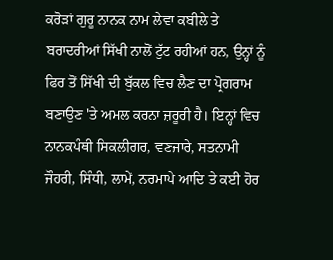ਕਰੋੜਾਂ ਗੁਰੂ ਨਾਨਕ ਨਾਮ ਲੇਵਾ ਕਬੀਲੇ ਤੇ ਬਰਾਦਰੀਆਂ ਸਿੱਖੀ ਨਾਲੋਂ ਟੁੱਟ ਰਹੀਆਂ ਹਨ, ਉਨ੍ਹਾਂ ਨੂੰ ਫਿਰ ਤੋਂ ਸਿੱਖੀ ਦੀ ਬੁੱਕਲ ਵਿਚ ਲੈਣ ਦਾ ਪ੍ਰੋਗਰਾਮ ਬਣਾਉਣ 'ਤੇ ਅਮਲ ਕਰਨਾ ਜ਼ਰੂਰੀ ਹੈ। ਇਨ੍ਹਾਂ ਵਿਚ ਨਾਨਕਪੰਥੀ ਸਿਕਲੀਗਰ, ਵਣਜਾਰੇ, ਸਤਨਾਮੀ ਜੌਹਰੀ, ਸਿੰਧੀ, ਲਾਮੇਂ, ਨਰਮਾਪੇ ਆਦਿ ਤੇ ਕਈ ਹੋਰ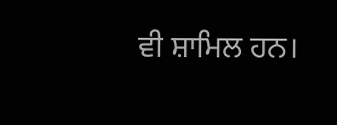ਵੀ ਸ਼ਾਮਿਲ ਹਨ।